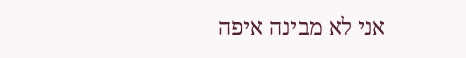אני לא מבינה איפה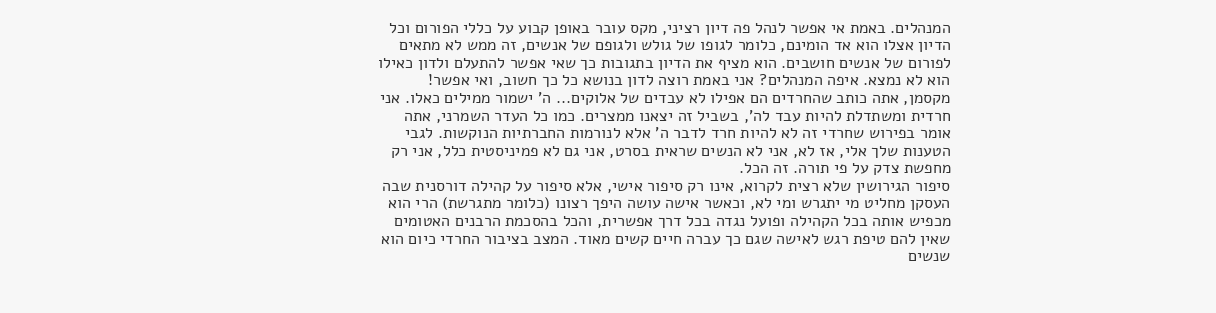המנהלים. באמת אי אפשר לנהל פה דיון רציני, מקס עובר באופן קבוע על כללי הפורום וכל הדיון אצלו הוא אד הומינם, כלומר לגופו של גולש ולגופם של אנשים, זה ממש לא מתאים לפורום של אנשים חושבים. הוא מציף את הדיון בתגובות כך שאי אפשר להתעלם ולדון כאילו הוא לא נמצא. איפה המנהלים? אני באמת רוצה לדון בנושא כל כך חשוב, ואי אפשר!
מקסמן, אתה כותב שהחרדים הם אפילו לא עבדים של אלוקים... ה' ישמור ממילים כאלו. אני חרדית ומשתדלת להיות עבד לה', בשביל זה יצאנו ממצרים. כמו כל העדר השמרני, אתה אומר בפירוש שחרדי זה לא להיות חרד לדבר ה' אלא לנורמות החברתיות הנוקשות. לגבי הטענות שלך אלי, אז לא, אני לא הנשים שראית בסרט, אני גם לא פמיניסטית כלל, אני רק מחפשת צדק על פי תורה. זה הכל.
סיפור הגירושין שלא רצית לקרוא, אינו רק סיפור אישי, אלא סיפור על קהילה דורסנית שבה העסקן מחליט מי יתגרש ומי לא, וכאשר אישה עושה היפך רצונו (כלומר מתגרשת) הרי הוא מכפיש אותה בכל הקהילה ופועל נגדה בכל דרך אפשרית, והכל בהסכמת הרבנים האטומים שאין להם טיפת רגש לאישה שגם כך עברה חיים קשים מאוד. המצב בציבור החרדי כיום הוא שנשים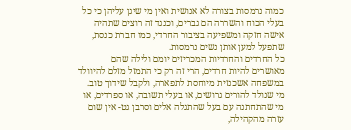כמוה נרמסות בצורה לא אנושית ואין מי שיגן עליהן כי כל בעלי הכוח והשררה הם גברים, וכנגד זה רוצים שתהיה אישה חזקה ומשפיעה בציבור החרדי, כמו חברת כנסת, שתפעל למען אותן נשים נרמסות.
כל החרדים והחרדיות המכריזים יומם ולילה שהם מאושרים להיות חרדים, הרי זה רק כי התמזל מזלם להיוולד במשפחה אשכנזית מיוחסת לתפארה, ולקבל שידוך טוב. מי שנולד להורים גרושים, או בעלי תשובה, או ספרדים, או מי שהתחתנה עם בעל שהתגלה אלים וסרבן גט- אין שום עזרה מהקהילה,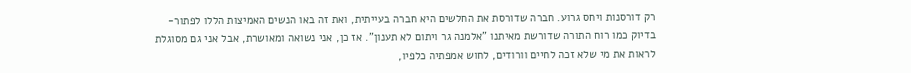רק דורסנות ויחס גרוע. חברה שדורסת את החלשים היא חברה בעייתית, ואת זה באו הנשים האמיצות הללו לפתור- בדיוק כמו רוח התורה שדורשת מאיתנו "אלמנה גר ויתום לא תענון". אז כן, אני נשואה ומאושרת, אבל אני גם מסוגלת לראות את מי שלא זכה לחיים וורודים, לחוש אמפתיה כלפיו,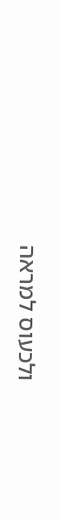ולכעוס למראה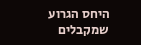היחס הגרוע שמקבלים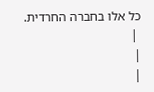כל אלו בחברה החרדית.
 |
|
|